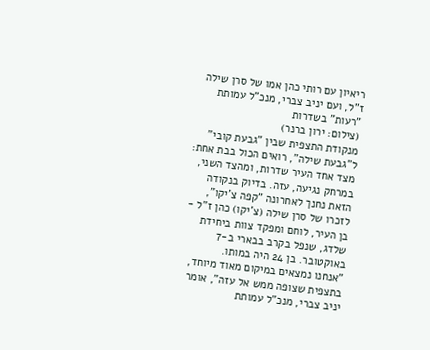ריאיון עם רותי כהן אמו של סרן שילה ז"ל, ועם יניב צברי, מנכ"ל עמותת "רעות" בשדרות
(צילום: ירון ברנר)
מנקודת התצפית שבין "גבעת קובי" ל"גבעת שילה", רואים הכול בבת אחת: מצד אחד העיר שדרות, ומהצד השני, במרחק נגיעה, עזה. בדיוק בנקודה הזאת נחנך לאחרונה "קפה צ'יקו", לזכרו של סרן שילה (צ'יקו) כהן ז"ל - בן העיר, לוחם ומפקד צוות ביחידת שלדג, שנפל בקרב בבארי ב-7 באוקטובר. בן 24 היה במותו.
"אנחנו נמצאים במיקום מאוד מיוחד, בתצפית שצופה ממש אל עזה", אומר יניב צברי, מנכ"ל עמותת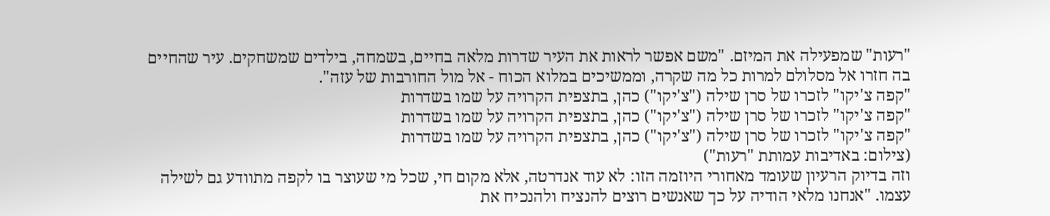"רעות" שמפעילה את המיזם. "משם אפשר לראות את העיר שדרות מלאה בחיים, בשמחה, בילדים שמשחקים. עיר שהחיים בה חזרו אל מסלולם למרות כל מה שקרה, וממשיכים במלוא הכוח - אל מול החורבות של עזה".
"קפה צ'יקו" לזכרו של סרן שילה ("צ'יקו") כהן, בתצפית הקרויה על שמו בשדרות
"קפה צ'יקו" לזכרו של סרן שילה ("צ'יקו") כהן, בתצפית הקרויה על שמו בשדרות
"קפה צ'יקו" לזכרו של סרן שילה ("צ'יקו") כהן, בתצפית הקרויה על שמו בשדרות
(צילום: באדיבות עמותת "רעות")
וזה בדיוק הרעיון שעומד מאחורי היוזמה הזו: לא עוד אנדרטה, אלא מקום חי, שכל מי שעוצר בו לקפה מתוודע גם לשילה עצמו. "אנחנו מלאי הודיה על כך שאנשים רוצים להנציח ולהנכיח את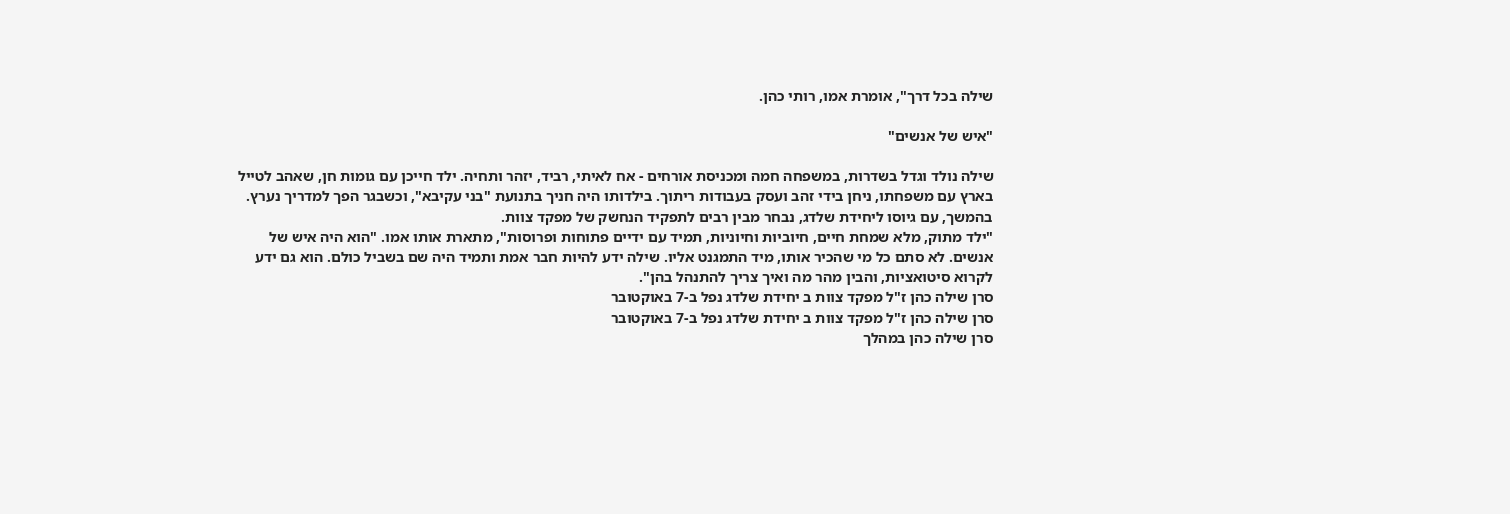שילה בכל דרך", אומרת אמו, רותי כהן.

"איש של אנשים"

שילה נולד וגדל בשדרות, במשפחה חמה ומכניסת אורחים - אח לאיתי, רביד, יזהר ותחיה. ילד חייכן עם גומות חן, שאהב לטייל בארץ עם משפחתו, ניחן בידי זהב ועסק בעבודות ריתוך. בילדותו היה חניך בתנועת "בני עקיבא", וכשבגר הפך למדריך נערץ. בהמשך, עם גיוסו ליחידת שלדג, נבחר מבין רבים לתפקיד הנחשק של מפקד צוות.
"ילד מתוק, מלא שמחת חיים, חיוביות וחיוניות, תמיד עם ידיים פתוחות ופרוסות", מתארת אותו אמו. "הוא היה איש של אנשים. לא סתם כל מי שהכיר אותו, מיד התמגנט אליו. שילה ידע להיות חבר אמת ותמיד היה שם בשביל כולם. הוא גם ידע לקרוא סיטואציות, והבין מהר מה ואיך צריך להתנהל בהן".
סרן שילה כהן ז"ל מפקד צוות ב יחידת שלדג נפל ב-7 באוקטובר
סרן שילה כהן ז"ל מפקד צוות ב יחידת שלדג נפל ב-7 באוקטובר
סרן שילה כהן במהלך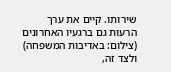שירותו. קיים את ערך הרעות גם ברגעיו האחרונים
(צילום: באדיבות המשפחה)
ולצד זה,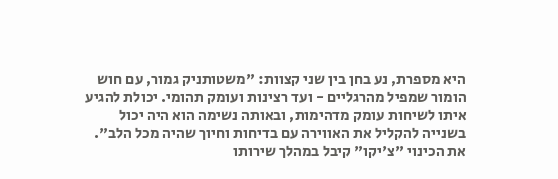היא מספרת, נע בחן בין שני קצוות: "משטותניק גמור, עם חוש הומור שמפיל מהרגליים - ועד רצינות ועומק תהומי. יכולת להגיע איתו לשיחות עומק מדהימות, ובאותה נשימה הוא היה יכול בשנייה להקליל את האווירה עם בדיחות וחיוך שהיה מכל הלב".
את הכינוי "צ'יקו" קיבל במהלך שירותו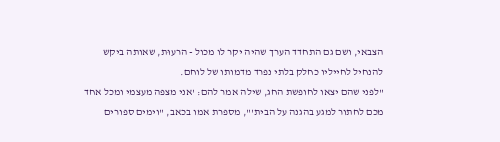הצבאי, ושם גם התחדד הערך שהיה יקר לו מכול - הרעוּת, שאותה ביקש להנחיל לחייליו כחלק בלתי נפרד מדמותו של לוחם.
"לפני שהם יצאו לחופשת החג, שילה אמר להם: 'אני מצפה מעצמי ומכל אחד מכם לחתור למגע בהגנה על הבית'", מספרת אמו בכאב, "וימים ספורים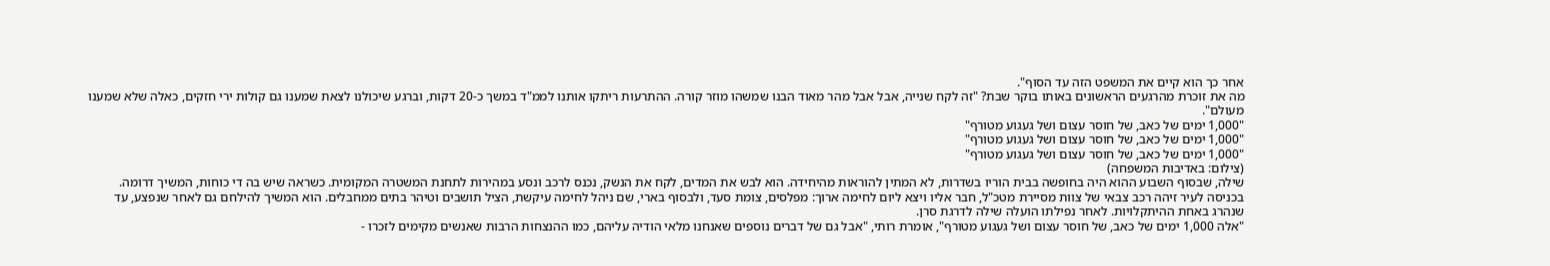אחר כך הוא קיים את המשפט הזה עד הסוף".
מה את זוכרת מהרגעים הראשונים באותו בוקר שבת? "זה לקח שנייה, אבל אבל מהר מאוד הבנו שמשהו מוזר קורה. ההתרעות ריתקו אותנו לממ"ד במשך כ-20 דקות, וברגע שיכולנו לצאת שמענו גם קולות ירי חזקים, כאלה שלא שמענו מעולם".
"1,000 ימים של כאב, של חוסר עצום ושל געגוע מטורף"
"1,000 ימים של כאב, של חוסר עצום ושל געגוע מטורף"
"1,000 ימים של כאב, של חוסר עצום ושל געגוע מטורף"
(צילום: באדיבות המשפחה)
שילה, שבסוף השבוע ההוא היה בחופשה בבית הוריו בשדרות, לא המתין להוראות מהיחידה. הוא לבש את המדים, לקח את הנשק, נכנס לרכב ונסע במהירות לתחנת המשטרה המקומית. כשראה שיש בה די כוחות, המשיך דרומה.
בכניסה לעיר זיהה רכב צבאי של צוות מסיירת מטכ"ל, חבר אליו ויצא ליום לחימה ארוך: מפלסים, צומת סעד, ולבסוף בארי, שם ניהל לחימה עיקשת, הציל תושבים וטיהר בתים ממחבלים. הוא המשיך להילחם גם לאחר שנפצע, עד שנהרג באחת ההיתקלויות. לאחר נפילתו הועלה שילה לדרגת סרן.
"אלה 1,000 ימים של כאב, של חוסר עצום ושל געגוע מטורף", אומרת רותי, "אבל גם של דברים נוספים שאנחנו מלאי הודיה עליהם, כמו ההנצחות הרבות שאנשים מקימים לזכרו -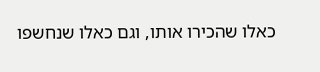כאלו שהכירו אותו, וגם כאלו שנחשפו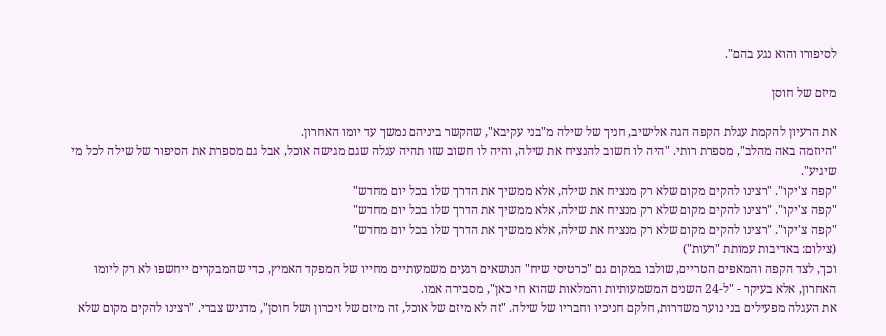לסיפורו והוא נגע בהם".

מיזם של חוסן

את הרעיון להקמת עגלת הקפה הגה אלישיב, חניך של שילה מ"בני עקיבא", שהקשר ביניהם נמשך עד יומו האחרון.
"היוזמה באה מהלב", מספרת רותי. "היה לו חשוב להנציח את שילה, והיה לו חשוב שזו תהיה עגלה שגם מגישה אוכל, אבל גם מספרת את הסיפור של שילה לכל מי שיגיע".
"קפה צ'יקו". "רצינו להקים מקום שלא רק מנציח את שילה, אלא ממשיך את הדרך שלו בכל יום מחדש"
"קפה צ'יקו". "רצינו להקים מקום שלא רק מנציח את שילה, אלא ממשיך את הדרך שלו בכל יום מחדש"
"קפה צ'יקו". "רצינו להקים מקום שלא רק מנציח את שילה, אלא ממשיך את הדרך שלו בכל יום מחדש"
(צילום: באדיבות עמותת "רעות")
וכך, לצד הקפה והמאפים הטריים, שולבו במקום גם "כרטיסי שיח" הנושאים רגעים משמעותיים מחייו של המפקד האמיץ, כדי שהמבקרים ייחשפו לא רק ליומו האחרון, אלא בעיקר - "ל-24 השנים המשמעותיות והמלאות שהוא חי כאן", מסבירה אמו.
את העגלה מפעילים בני נוער משדרות, חלקם חניכיו וחבריו של שילה. "זה לא מיזם של אוכל, זה מיזם של זיכרון ושל חוסן", מדגיש צברי. "רצינו להקים מקום שלא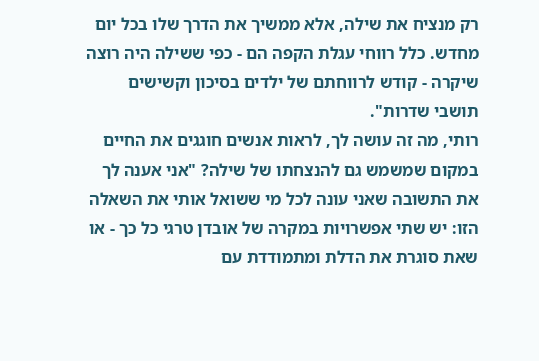רק מנציח את שילה, אלא ממשיך את הדרך שלו בכל יום מחדש. כלל רווחי עגלת הקפה הם - כפי ששילה היה רוצה שיקרה - קודש לרווחתם של ילדים בסיכון וקשישים תושבי שדרות".
רותי, מה זה עושה לך, לראות אנשים חוגגים את החיים במקום שמשמש גם להנצחתו של שילה? "אני אענה לך את התשובה שאני עונה לכל מי ששואל אותי את השאלה הזו: יש שתי אפשרויות במקרה של אובדן טרגי כל כך - או שאת סוגרת את הדלת ומתמודדת עם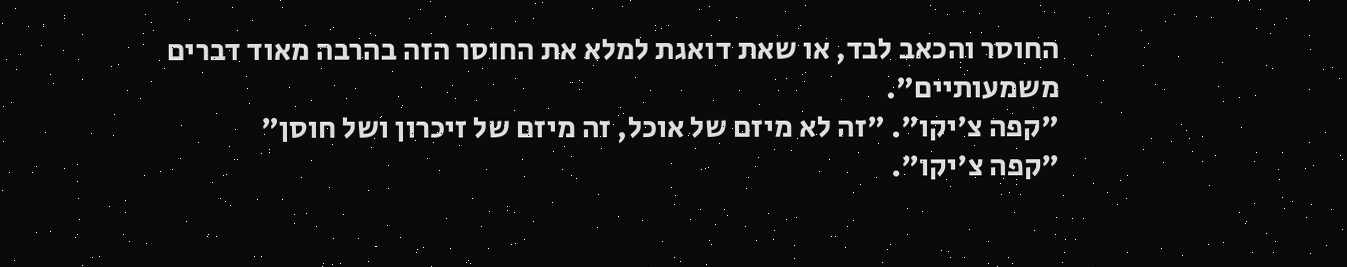החוסר והכאב לבד, או שאת דואגת למלא את החוסר הזה בהרבה מאוד דברים משמעותיים".
"קפה צ'יקו". "זה לא מיזם של אוכל, זה מיזם של זיכרון ושל חוסן"
"קפה צ'יקו".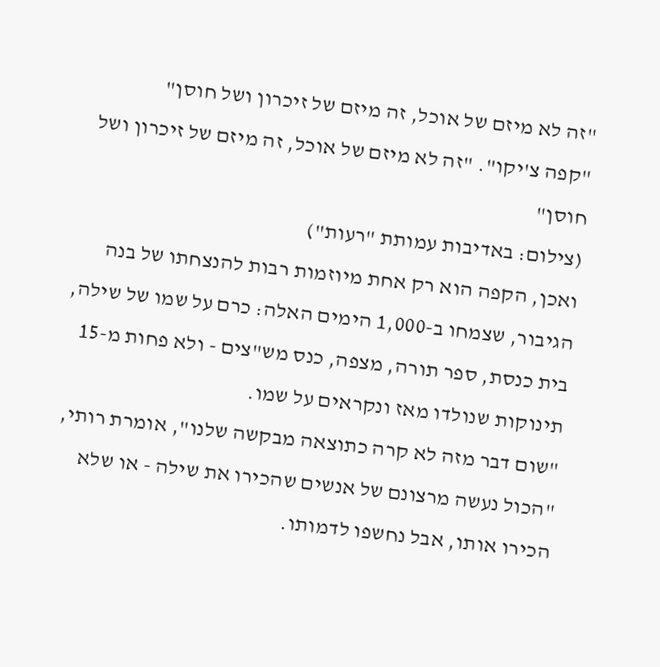"זה לא מיזם של אוכל, זה מיזם של זיכרון ושל חוסן"
"קפה צ'יקו". "זה לא מיזם של אוכל, זה מיזם של זיכרון ושל חוסן"
(צילום: באדיבות עמותת "רעות")
ואכן, הקפה הוא רק אחת מיוזמות רבות להנצחתו של בנה הגיבור, שצמחו ב-1,000 הימים האלה: כרם על שמו של שילה, בית כנסת, ספר תורה, מצפה, כנס מש"צים - ולא פחות מ-15 תינוקות שנולדו מאז ונקראים על שמו.
"שום דבר מזה לא קרה כתוצאה מבקשה שלנו", אומרת רותי, "הכול נעשה מרצונם של אנשים שהכירו את שילה - או שלא הכירו אותו, אבל נחשפו לדמותו.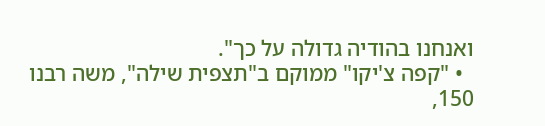ואנחנו בהודיה גדולה על כך".
  • "קפה צ'יקו" ממוקם ב"תצפית שילה", משה רבנו 150,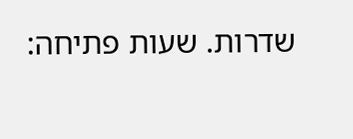שדרות. שעות פתיחה: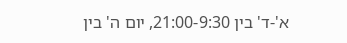א'-ד' בין 21:00-9:30, יום ה' בין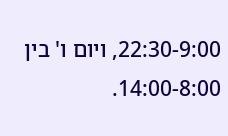22:30-9:00, ויום ו' בין 14:00-8:00.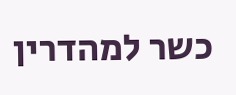כשר למהדרין